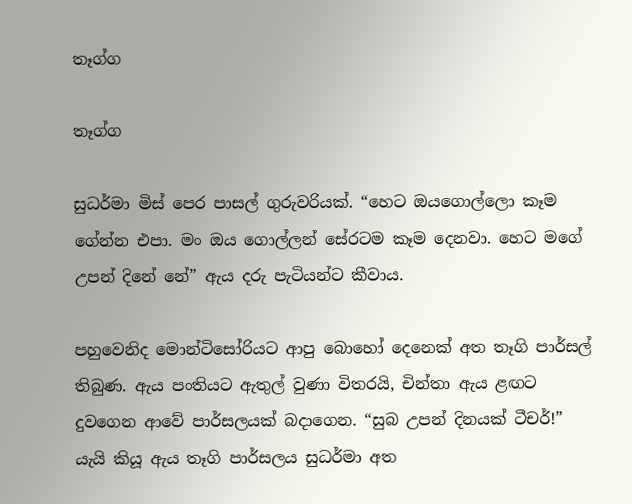තෑග්ග

තෑග්ග

සුධර්මා මිස් පෙර පාසල් ගුරුවරියක්. “හෙට ඔයගොල්ලො කෑම ගේන්න එපා. මං ඔය ගොල්ලන් සේරටම කෑම දෙනවා. හෙට මගේ උපන් දිනේ නේ” ඇය දරු පැටියන්ට කීවාය.

පහුවෙනිද මොන්ටිසෝරියට ආපු බොහෝ දෙනෙක් අත තෑගි පාර්සල් තිබුණ. ඇය පංතියට ඇතුල් වුණා විතරයි, චින්තා ඇය ළඟට දුවගෙන ආවේ පාර්සලයක් බදාගෙන. “සුබ උපන් දිනයක් ටීචර්!” යැයි කියූ ඇය තෑගි පාර්සලය සුධර්මා අත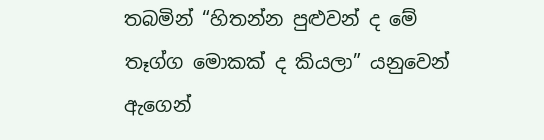තබමින් “හිතන්න පුළුවන් ද මේ තෑග්ග මොකක් ද කියලා” යනුවෙන් ඇගෙන්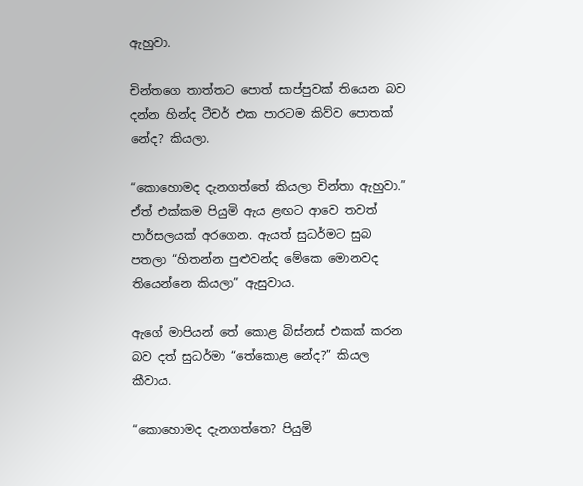ඇහුවා.

චින්තගෙ තාත්තට පොත් සාප්පුවක් තියෙන බව දන්න හින්ද ටීචර් එක පාරටම කිව්ව පොතක් නේද? කියලා.

“කොහොමද දැනගත්තේ කියලා චින්තා ඇහුවා.” ඒත් එක්කම පියුමි ඇය ළඟට ආවෙ තවත් පාර්සලයක් අරගෙන. ඇයත් සුධර්මට සුබ පතලා “හිතන්න පුළුවන්ද මේකෙ මොනවද තියෙන්නෙ කියලා” ඇසුවාය.

ඇගේ මාපියන් තේ කොළ බිස්නස් එකක් කරන බව දත් සුධර්මා “තේකොළ නේද?” කියල කීවාය.

“කොහොමද දැනගත්තෙ? පියුමි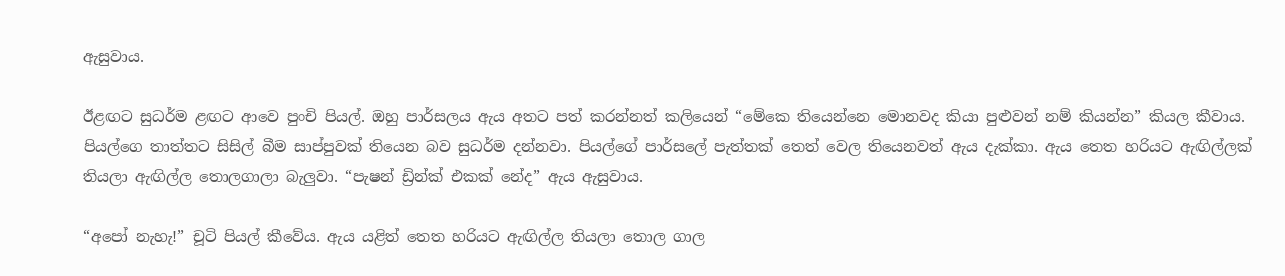ඇසුවාය.

ඊළඟට සුධර්ම ළඟට ආවෙ පුංචි පියල්. ඔහු පාර්සලය ඇය අතට පත් කරන්නත් කලියෙන් “මේකෙ තියෙන්නෙ මොනවද කියා පුළුවන් නම් කියන්න” කියල කීවාය. පියල්ගෙ තාත්තට සිසිල් බීම සාප්පුවක් තියෙන බව සුධර්ම දන්නවා. පියල්ගේ පාර්සලේ පැත්තක් තෙත් වෙල තියෙනවත් ඇය දැක්කා. ඇය තෙත හරියට ඇඟිල්ලක් තියලා ඇඟිල්ල තොලගාලා බැලුවා. “පැෂන් ඩ්‍රින්ක් එකක් නේද” ඇය ඇසුවාය.

“අපෝ නැහැ!” චූටි පියල් කීවේය. ඇය යළිත් තෙත හරියට ඇඟිල්ල තියලා තොල ගාල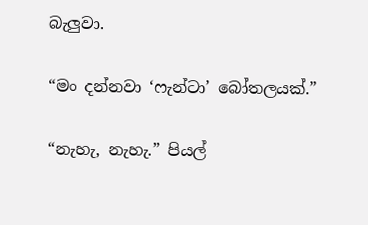බැලුවා.

“මං දන්නවා ‘ෆැන්ටා’ බෝතලයක්.”

“නැහැ, නැහැ.” පියල්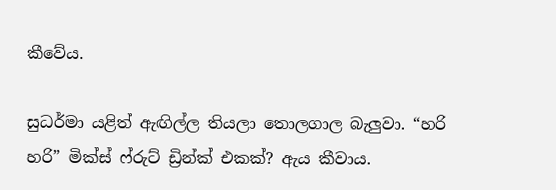කීවේය.

සුධර්මා යළිත් ඇඟිල්ල තියලා තොලගාල බැලුවා. “හරි හරි” මික්ස් ෆ්රුට් ඩ්‍රින්ක් එකක්? ඇය කීවාය.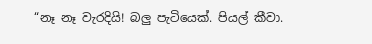“නෑ නෑ වැරදියි! බලු පැටියෙක්. පියල් කීවා.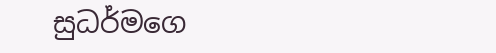සුධර්මගෙ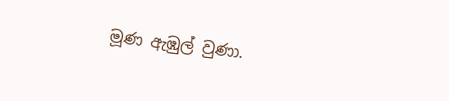මූණ ඇඹුල් වුණා.